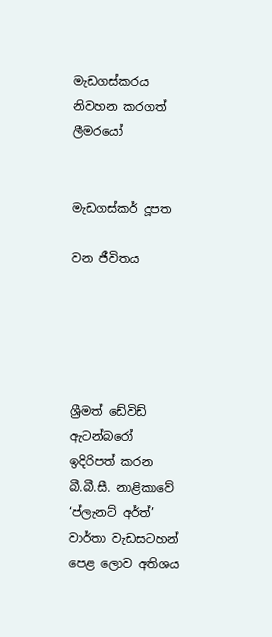මැඩගස්කරය නිවහන කරගත් ලීමරයෝ


මැඩගස්කර් දූපත

වන ජීවිතය





ශ්‍රීමත් ඩේවිඩ් ඇටන්බරෝ ඉදිරිපත් කරන බී.බී.සී. නාළිකාවේ ‘ප්ලැනට් අර්ත්’ වාර්තා වැඩසටහන් පෙළ ලොව අතිශය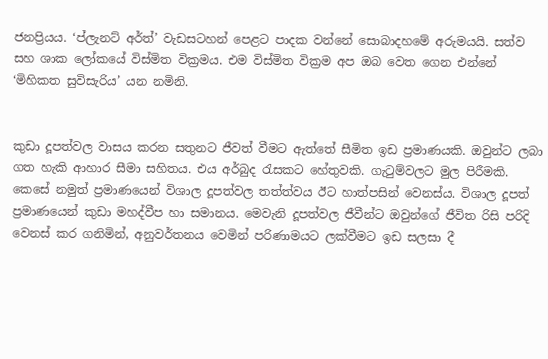ජනප්‍රියය. ‘ප්ලැනට් අර්ත්’ වැඩසටහන් පෙළට පාදක වන්නේ සොබාදහමේ අරුමයයි. සත්ව සහ ශාක ලෝකයේ විස්මිත වික්‍රමය. එම විස්මිත වික්‍රම අප ඔබ වෙත ගෙන එන්නේ ‘මිහිකත සුවිසැරිය’ යන නමිනි.


කුඩා දූපත්වල වාසය කරන සතුනට ජීවත් වීමට ඇත්තේ සීමිත ඉඩ ප්‍රමාණයකි. ඔවුන්ට ලබා ගත හැකි ආහාර සීමා සහිතය. එය අර්බුද රැසකට හේතුවකි. ගැටුම්වලට මුල පිරීමකි. කෙසේ නමුත් ප්‍රමාණයෙන් විශාල දූපත්වල තත්ත්වය ඊට හාත්පසින් වෙනස්ය. විශාල දූපත් ප්‍රමාණයෙන් කුඩා මහද්වීප හා සමානය. මෙවැනි දූපත්වල ජීවීන්ට ඔවුන්ගේ ජීවිත රිසි පරිදි වෙනස් කර ගනිමින්, අනුවර්තනය වෙමින් පරිණාමයට ලක්වීමට ඉඩ සලසා දී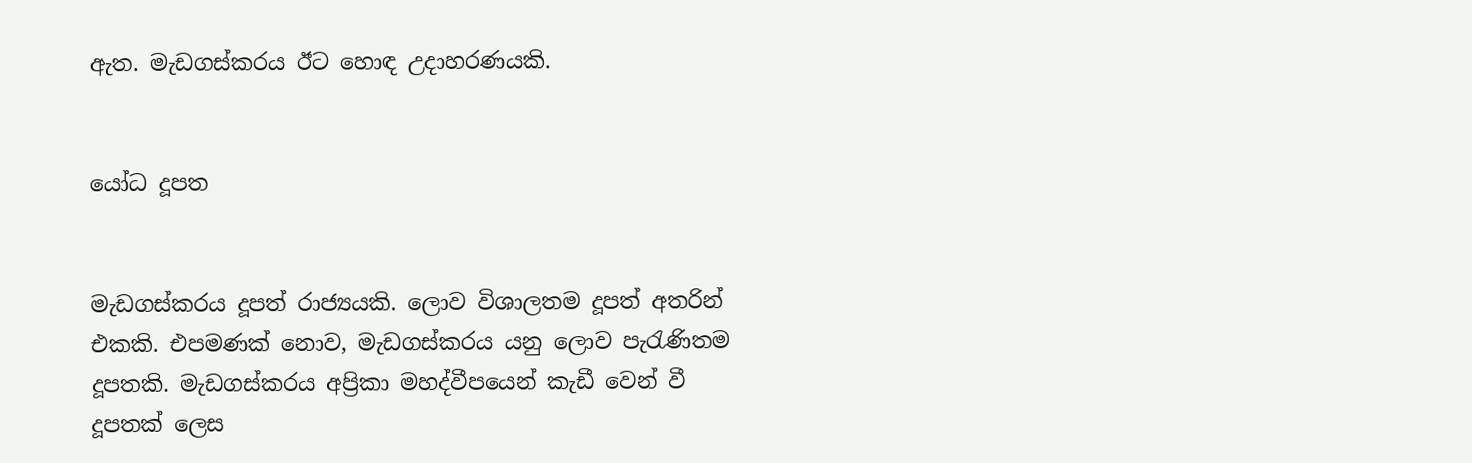ඇත. මැඩගස්කරය ඊට හොඳ උදාහරණයකි.


යෝධ දූපත


මැඩගස්කරය දූපත් රාජ්‍යයකි. ලොව විශාලතම දූපත් අතරින් එකකි. එපමණක් නොව, මැඩගස්කරය යනු ලොව පැරැණිතම දූපතකි. මැඩගස්කරය අප්‍රිකා මහද්වීපයෙන් කැඩී වෙන් වී දූපතක් ලෙස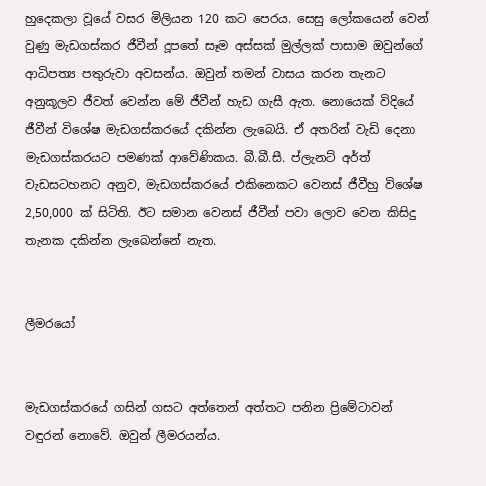හුදෙකලා වූයේ වසර මිලියන 120 කට පෙරය. සෙසු ලෝකයෙන් වෙන් වුණු මැඩගස්කර ජීවීන් දූපතේ සෑම අස්සක් මුල්ලක් පාසාම ඔවුන්ගේ ආධිපත්‍ය පතුරුවා අවසන්ය. ඔවුන් තමන් වාසය කරන තැනට අනුකූලව ජීවත් වෙන්න මේ ජීවීන් හැඩ ගැසී ඇත. නොයෙක් විදියේ ජීවීන් විශේෂ මැඩගස්කරයේ දකින්න ලැබෙයි. ඒ අතරින් වැඩි දෙනා මැඩගස්කරයට පමණක් ආවේණිකය. බී.බී.සී. ප්ලැනට් අර්ත් වැඩසටහනට අනුව, මැඩගස්කරයේ එකිනෙකට වෙනස් ජීවීහු විශේෂ 2,50,000 ක් සිටිති. ඊට සමාන වෙනස් ජීවීන් පවා ලොව වෙන කිසිදු තැනක දකින්න ලැබෙන්නේ නැත.


ලීමරයෝ


මැඩගස්කරයේ ගසින් ගසට අත්තෙන් අත්තට පනින ප්‍රිමේටාවන් වඳුරන් නොවේ. ඔවුන් ලීමරයන්ය.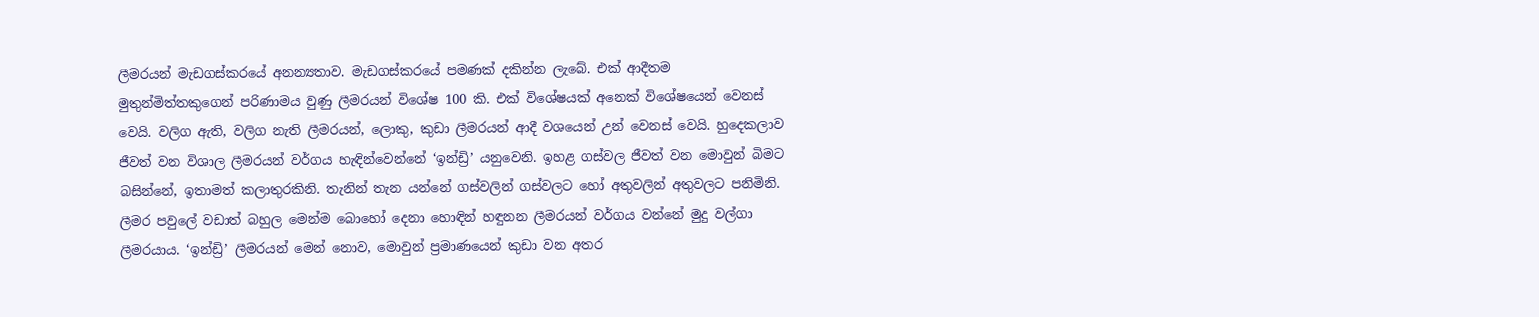ලීමරයන් මැඩගස්කරයේ අනන්‍යතාව. මැඩගස්කරයේ පමණක් දකින්න ලැබේ. එක් ආදීතම මුතුන්මිත්තකුගෙන් පරිණාමය වුණු ලීමරයන් විශේෂ 100 කි. එක් විශේෂයක් අනෙක් විශේෂයෙන් වෙනස් වෙයි. වලිග ඇති, වලිග නැති ලීමරයන්, ලොකු, කුඩා ලීමරයන් ආදී වශයෙන් උන් වෙනස් වෙයි. හුදෙකලාව ජීවත් වන විශාල ලීමරයන් වර්ගය හැඳින්වෙන්නේ ‘ඉන්ඩ්‍රි’ යනුවෙනි. ඉහළ ගස්වල ජීවත් වන මොවුන් බිමට බසින්නේ, ඉතාමත් කලාතුරකිනි. තැනින් තැන යන්නේ ගස්වලින් ගස්වලට හෝ අතුවලින් අතුවලට පනිමිනි. ලීමර පවුලේ වඩාත් බහුල මෙන්ම බොහෝ දෙනා හොඳින් හඳුනන ලීමරයන් වර්ගය වන්නේ මුදු වල්ගා ලීමරයාය. ‘ඉන්ඩ්‍රි’ ලීමරයන් මෙන් නොව, මොවුන් ප්‍රමාණයෙන් කුඩා වන අතර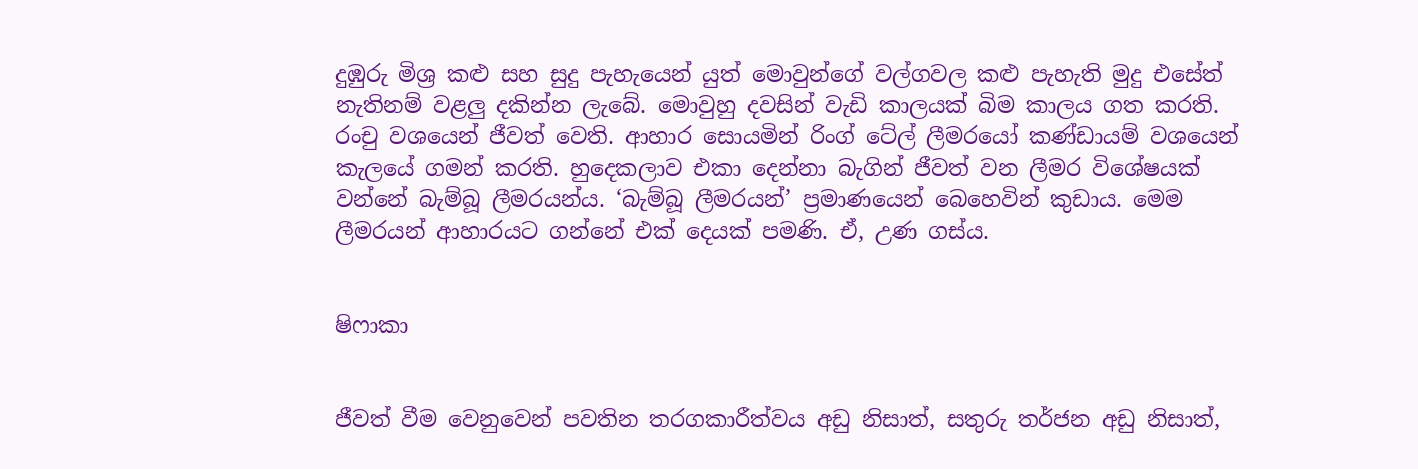දුඹුරු මිශ්‍ර කළු සහ සුදු පැහැයෙන් යුත් මොවුන්ගේ වල්ගවල කළු පැහැති මුදු එසේත් නැතිනම් වළලු දකින්න ලැබේ. මොවුහු දවසින් වැඩි කාලයක් බිම කාලය ගත කරති. රංචු වශයෙන් ජීවත් වෙති. ආහාර සොයමින් රිංග් ටේල් ලීමරයෝ කණ්ඩායම් වශයෙන් කැලයේ ගමන් කරති. හුදෙකලාව එකා දෙන්නා බැගින් ජීවත් වන ලීමර විශේෂයක් වන්නේ බැම්බූ ලීමරයන්ය. ‘බැම්බූ ලීමරයන්’ ප්‍රමාණයෙන් බෙහෙවින් කුඩාය. මෙම ලීමරයන් ආහාරයට ගන්නේ එක් දෙයක් පමණි. ඒ, උණ ගස්ය.


ෂිෆාකා


ජීවත් වීම වෙනුවෙන් පවතින තරගකාරීත්වය අඩු නිසාත්, සතුරු තර්ජන අඩු නිසාත්,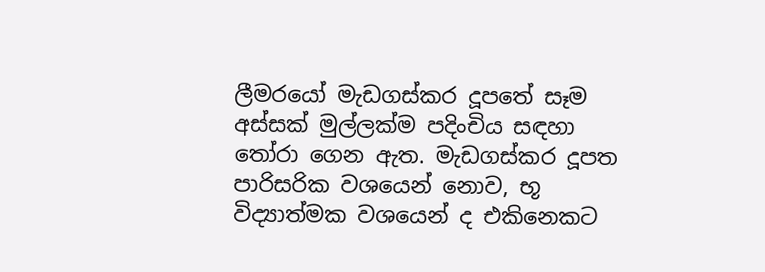ලීමරයෝ මැඩගස්කර දූපතේ සෑම අස්සක් මුල්ලක්ම පදිංචිය සඳහා තෝරා ගෙන ඇත. මැඩගස්කර දූපත පාරිසරික වශයෙන් නොව, භූ විද්‍යාත්මක වශයෙන් ද එකිනෙකට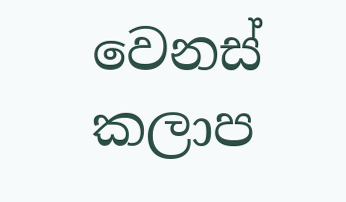වෙනස් කලාප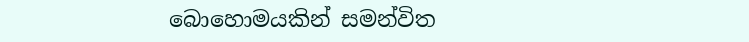බොහොමයකින් සමන්විත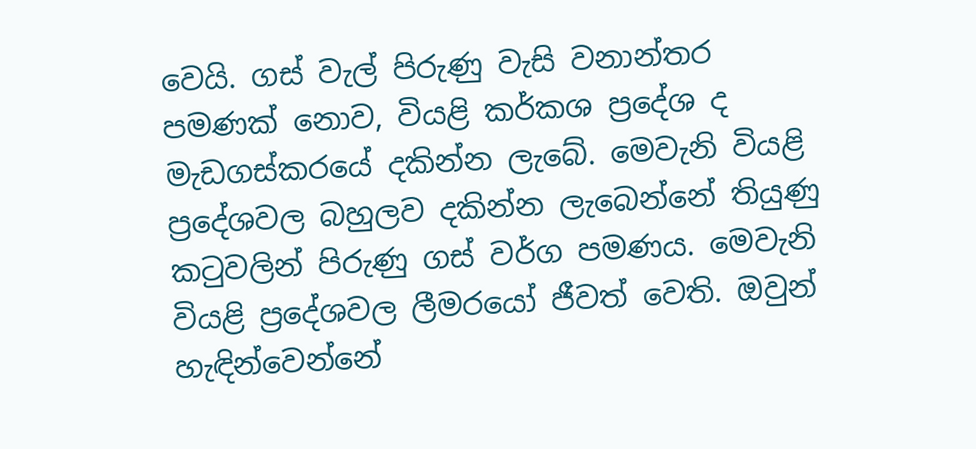වෙයි. ගස් වැල් පිරුණු වැසි වනාන්තර පමණක් නොව, වියළි කර්කශ ප්‍රදේශ ද මැඩගස්කරයේ දකින්න ලැබේ. මෙවැනි වියළි ප්‍රදේශවල බහුලව දකින්න ලැබෙන්නේ තියුණු කටුවලින් පිරුණු ගස් වර්ග පමණය. මෙවැනි වියළි ප්‍රදේශවල ලීමරයෝ ජීවත් වෙති. ඔවුන් හැඳින්වෙන්නේ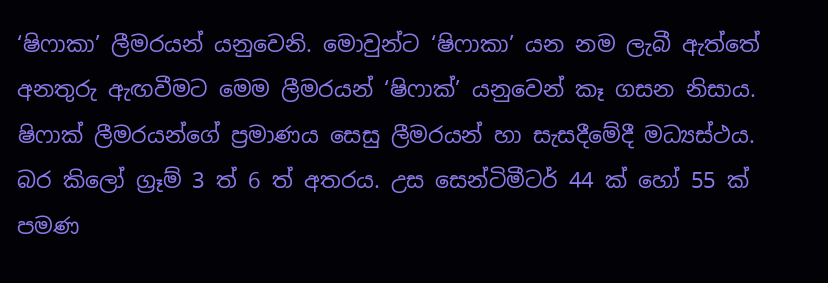‘ෂිෆාකා’ ලීමරයන් යනුවෙනි. මොවුන්ට ‘ෂිෆාකා’ යන නම ලැබී ඇත්තේ අනතුරු ඇඟවීමට මෙම ලීමරයන් ‘ෂිෆාක්’ යනුවෙන් කෑ ගසන නිසාය. ෂිෆාක් ලීමරයන්ගේ ප්‍රමාණය සෙසු ලීමරයන් හා සැසදීමේදී මධ්‍යස්ථය. බර කිලෝ ග්‍රෑම් 3 ත් 6 ත් අතරය. උස සෙන්ටිමීටර් 44 ක් හෝ 55 ක් පමණ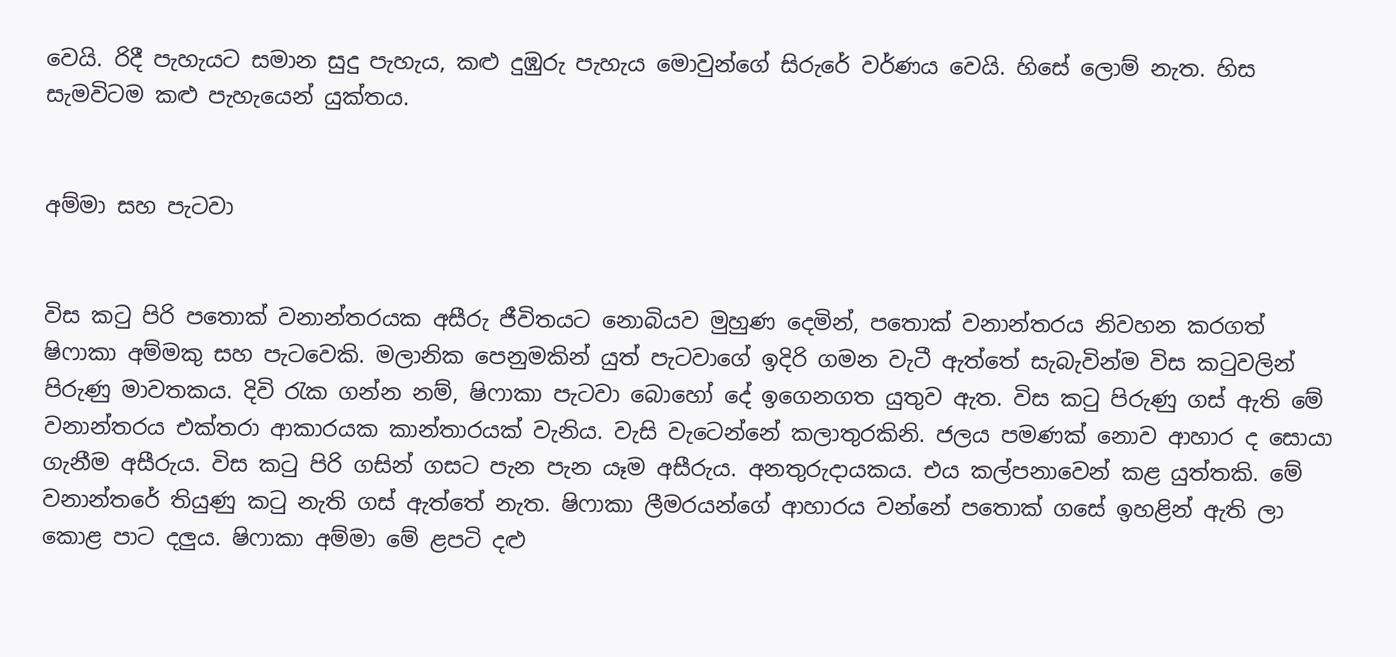වෙයි. රිදී පැහැයට සමාන සුදු පැහැය, කළු දුඹුරු පැහැය මොවුන්ගේ සිරුරේ වර්ණය වෙයි. හිසේ ලොම් නැත. හිස සැමවිටම කළු පැහැයෙන් යුක්තය.


අම්මා සහ පැටවා


විස කටු පිරි පතොක් වනාන්තරයක අසීරු ජීවිතයට නොබියව මුහුණ දෙමින්, පතොක් වනාන්තරය නිවහන කරගත් ෂිෆාකා අම්මකු සහ පැටවෙකි. මලානික පෙනුමකින් යුත් පැටවාගේ ඉදිරි ගමන වැටී ඇත්තේ සැබැවින්ම විස කටුවලින් පිරුණු මාවතකය. දිවි රැක ගන්න නම්, ෂිෆාකා පැටවා බොහෝ දේ ඉගෙනගත යුතුව ඇත. විස කටු පිරුණු ගස් ඇති මේ වනාන්තරය එක්තරා ආකාරයක කාන්තාරයක් වැනිය. වැසි වැටෙන්නේ කලාතුරකිනි. ජලය පමණක් නොව ආහාර ද සොයා ගැනීම අසීරුය. විස කටු පිරි ගසින් ගසට පැන පැන යෑම අසීරුය. අනතුරුදායකය. එය කල්පනාවෙන් කළ යුත්තකි. මේ වනාන්තරේ තියුණු කටු නැති ගස් ඇත්තේ නැත. ෂිෆාකා ලීමරයන්ගේ ආහාරය වන්නේ පතොක් ගසේ ඉහළින් ඇති ලා කොළ පාට දලුය. ෂිෆාකා අම්මා මේ ළපටි දළු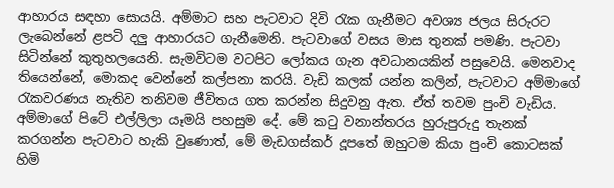ආහාරය සඳහා සොයයි. අම්මාට සහ පැටවාට දිවි රැක ගැනීමට අවශ්‍ය ජලය සිරුරට ලැබෙන්නේ ළපටි දලු ආහාරයට ගැනීමෙනි. පැටවාගේ වසය මාස තුනක් පමණි. පැටවා සිටින්නේ කුතුහලයෙනි. සැමවිටම වටපිට ලෝකය ගැන අවධානයකින් පසුවෙයි. මෙනවාද තියෙන්නේ, මොකද වෙන්නේ කල්පනා කරයි. වැඩි කලක් යන්න කලින්, පැටවාට අම්මාගේ රැකවරණය නැතිව තනිවම ජීවිතය ගත කරන්න සිදුවනු ඇත. ඒත් තවම පුංචි වැඩිය. අම්මාගේ පිටේ එල්ලිලා යෑමයි පහසුම දේ. මේ කටු වනාන්තරය හුරුපුරුදු තැනක් කරගන්න පැටවාට හැකි වුණොත්, මේ මැඩගස්කර් දූපතේ ඔහුටම කියා පුංචි කොටසක් හිමි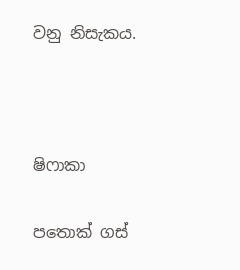වනු නිසැකය.



ෂිෆාකා

පතොක් ගස්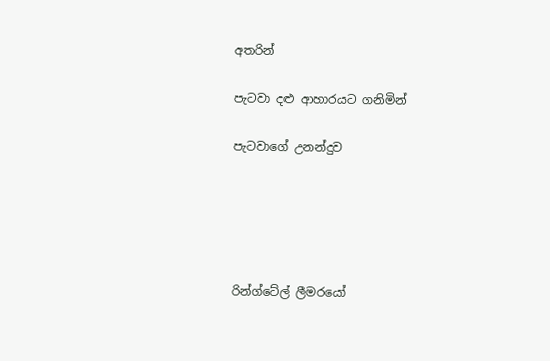අතරින්

පැටවා දළු ආහාරයට ගනිමින්

පැටවාගේ උනන්දුව





රින්ග්ටේල් ලීමරයෝ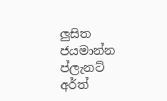ලුසිත ජයමාන්න
ප්ලැනට් අර්ත්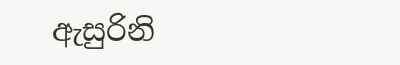ඇසුරිනි